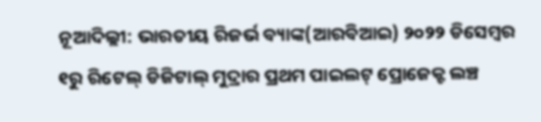ନୂଆଦିଲ୍ଲୀ: ଭାରତୀୟ ରିଜର୍ଭ ବ୍ୟାଙ୍କ(ଆରବିଆଇ) ୨୦୨୨ ଡିସେମ୍ବର ୧ରୁ ରିଟେଲ୍ ଡିଜିଟାଲ୍ ମୁଦ୍ରାର ପ୍ରଥମ ପାଇଲଟ୍ ପ୍ରୋଜେକ୍ଟ ଲଞ୍ଚ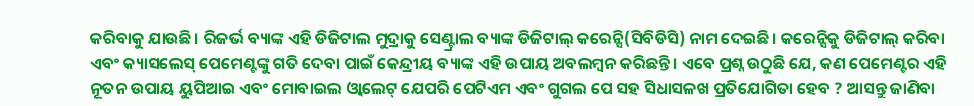କରିବାକୁ ଯାଉଛି। ରିଜର୍ଭ ବ୍ୟାଙ୍କ ଏହି ଡିଜିଟାଲ ମୁଦ୍ରାକୁ ସେଣ୍ଟ୍ରାଲ ବ୍ୟାଙ୍କ ଡିଜିଟାଲ୍ କରେନ୍ସି(ସିବିଡିସି) ନାମ ଦେଇଛି। କରେନ୍ସିକୁ ଡିଜିଟାଲ୍ କରିବା ଏବଂ କ୍ୟାସଲେସ୍ ପେମେଣ୍ଟଙ୍କୁ ଗତି ଦେବା ପାଇଁ କେନ୍ଦ୍ରୀୟ ବ୍ୟାଙ୍କ ଏହି ଉପାୟ ଅବଲମ୍ବନ କରିଛନ୍ତି। ଏବେ ପ୍ରଶ୍ନ ଉଠୁଛି ଯେ, କଣ ପେମେଣ୍ଟର ଏହି ନୂତନ ଉପାୟ ୟୁପିଆଇ ଏବଂ ମୋବାଇଲ ଓ୍ଵାଲେଟ୍ ଯେପରି ପେଟିଏମ ଏବଂ ଗୁଗଲ ପେ ସହ ସିଧାସଳଖ ପ୍ରତିଯୋଗିତା ହେବ ? ଆସନ୍ତୁ ଜାଣିବା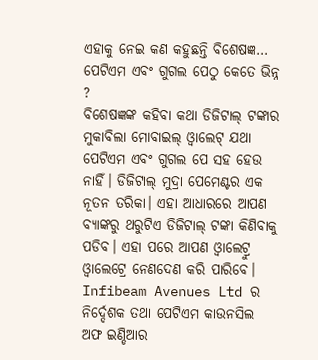ଏହାକୁ ନେଇ କଣ କହୁଛନ୍ତି ବିଶେଷଜ୍ଞ…
ପେଟିଏମ ଏବଂ ଗୁଗଲ ପେଠୁ କେତେ ଭିନ୍ନ ?
ବିଶେଷଜ୍ଞଙ୍କ କହିବା କଥା ଡିଜିଟାଲ୍ ଟଙ୍କାର ମୁକାବିଲା ମୋବାଇଲ୍ ଓ୍ଵାଲେଟ୍ ଯଥା ପେଟିଏମ ଏବଂ ଗୁଗଲ ପେ ସହ ହେଉ ନାହିଁ। ଡିଜିଟାଲ୍ ମୁଦ୍ରା ପେମେଣ୍ଟର ଏକ ନୂତନ ତରିକା। ଏହା ଆଧାରରେ ଆପଣ ବ୍ୟାଙ୍କରୁ ଥରୁଟିଏ ଡିଜିଟାଲ୍ ଟଙ୍କା କିଣିବାକୁ ପଡିବ। ଏହା ପରେ ଆପଣ ଓ୍ଵାଲେଟ୍ରୁ ଓ୍ଵାଲେଟ୍ରେ ନେଣଦେଣ କରି ପାରିବେ।
Infibeam Avenues Ltd ର ନିର୍ଦ୍ଦେଶକ ତଥା ପେଟିଏମ କାଉନସିଲ ଅଫ ଇଣ୍ଡିଆର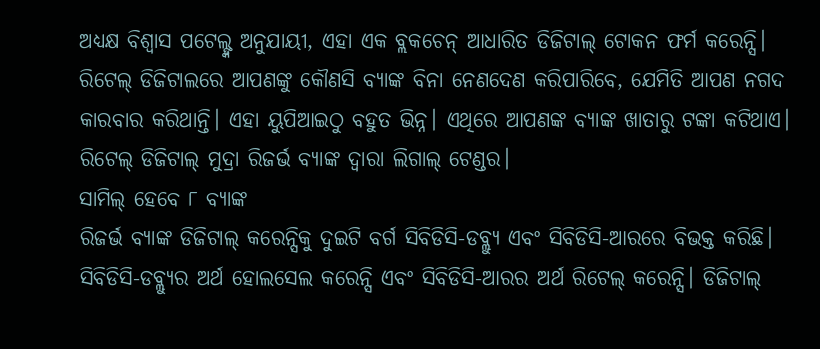ଅଧ୍ୟକ୍ଷ ବିଶ୍ଵାସ ପଟେଲ୍ଙ୍କ ଅନୁଯାୟୀ, ଏହା ଏକ ବ୍ଲକଚେନ୍ ଆଧାରିତ ଡିଜିଟାଲ୍ ଟୋକନ ଫର୍ମ କରେନ୍ସି। ରିଟେଲ୍ ଡିଜିଟାଲରେ ଆପଣଙ୍କୁ କୌଣସି ବ୍ୟାଙ୍କ ବିନା ନେଣଦେଣ କରିପାରିବେ, ଯେମିତି ଆପଣ ନଗଦ କାରବାର କରିଥାନ୍ତି। ଏହା ୟୁପିଆଇଠୁ ବହୁତ ଭିନ୍ନ। ଏଥିରେ ଆପଣଙ୍କ ବ୍ୟାଙ୍କ ଖାତାରୁ ଟଙ୍କା କଟିଥାଏ। ରିଟେଲ୍ ଡିଜିଟାଲ୍ ମୁଦ୍ରା ରିଜର୍ଭ ବ୍ୟାଙ୍କ ଦ୍ଵାରା ଲିଗାଲ୍ ଟେଣ୍ଡର।
ସାମିଲ୍ ହେବେ ୮ ବ୍ୟାଙ୍କ
ରିଜର୍ଭ ବ୍ୟାଙ୍କ ଡିଜିଟାଲ୍ କରେନ୍ସିକୁ ଦୁଇଟି ବର୍ଗ ସିବିଡିସି-ଡବ୍ଲ୍ୟୁ ଏବଂ ସିବିଡିସି-ଆରରେ ବିଭକ୍ତ କରିଛି। ସିବିଡିସି-ଡବ୍ଲ୍ୟୁର ଅର୍ଥ ହୋଲସେଲ କରେନ୍ସି ଏବଂ ସିବିଡିସି-ଆରର ଅର୍ଥ ରିଟେଲ୍ କରେନ୍ସି। ଡିଜିଟାଲ୍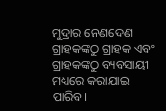ମୁଦ୍ରାର ନେଣଦେଣ ଗ୍ରାହକଙ୍କଠୁ ଗ୍ରାହକ ଏବଂ ଗ୍ରାହକଙ୍କଠୁ ବ୍ୟବସାୟୀ ମଧ୍ୟରେ କରାଯାଇ ପାରିବ।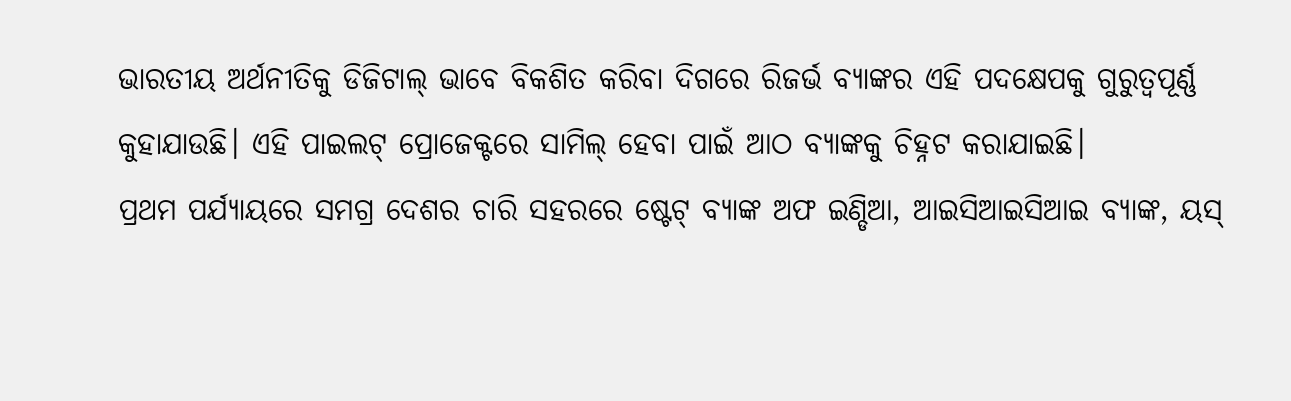ଭାରତୀୟ ଅର୍ଥନୀତିକୁ ଡିଜିଟାଲ୍ ଭାବେ ବିକଶିତ କରିବା ଦିଗରେ ରିଜର୍ଭ ବ୍ୟାଙ୍କର ଏହି ପଦକ୍ଷେପକୁ ଗୁରୁତ୍ଵପୂର୍ଣ୍ଣ କୁହାଯାଉଛି। ଏହି ପାଇଲଟ୍ ପ୍ରୋଜେକ୍ଟରେ ସାମିଲ୍ ହେବା ପାଇଁ ଆଠ ବ୍ୟାଙ୍କକୁ ଚିହ୍ନଟ କରାଯାଇଛି।
ପ୍ରଥମ ପର୍ଯ୍ୟାୟରେ ସମଗ୍ର ଦେଶର ଚାରି ସହରରେ ଷ୍ଟେଟ୍ ବ୍ୟାଙ୍କ ଅଫ ଇଣ୍ଡିଆ, ଆଇସିଆଇସିଆଇ ବ୍ୟାଙ୍କ, ୟସ୍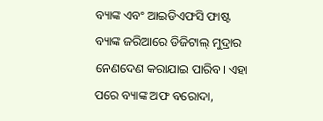ବ୍ୟାଙ୍କ ଏବଂ ଆଇଡିଏଫସି ଫାଷ୍ଟ ବ୍ୟାଙ୍କ ଜରିଆରେ ଡିଜିଟାଲ୍ ମୁଦ୍ରାର ନେଣଦେଣ କରାଯାଇ ପାରିବ। ଏହା ପରେ ବ୍ୟାଙ୍କ ଅଫ ବରୋଦା,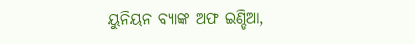ୟୁନିୟନ ବ୍ୟାଙ୍କ ଅଫ ଇଣ୍ଡିଆ,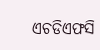ଏଚଡିଏଫସି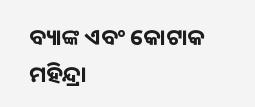ବ୍ୟାଙ୍କ ଏବଂ କୋଟାକ ମହିନ୍ଦ୍ରା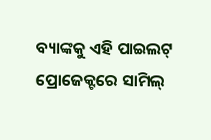ବ୍ୟାଙ୍କକୁ ଏହି ପାଇଲଟ୍ ପ୍ରୋଜେକ୍ଟରେ ସାମିଲ୍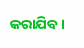କରାଯିବ।